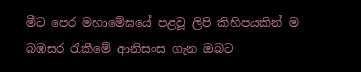මීට පෙර මහාමේඝයේ පළවූ ලිපි කිහිපයකින් ම බඹසර රැකීමේ ආනිසංස ගැන ඔබට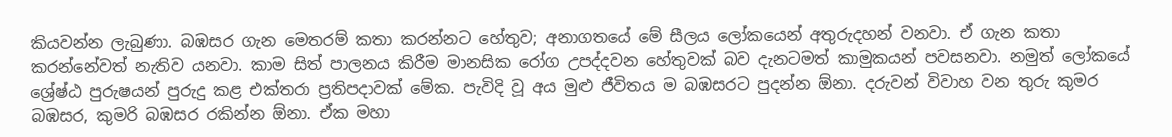කියවන්න ලැබුණා. බඹසර ගැන මෙතරම් කතා කරන්නට හේතුව; අනාගතයේ මේ සීලය ලෝකයෙන් අතුරුදහන් වනවා. ඒ ගැන කතා කරන්නේවත් නැතිව යනවා. කාම සිත් පාලනය කිරීම මානසික රෝග උපද්දවන හේතුවක් බව දැනටමත් කාමුකයන් පවසනවා. නමුත් ලෝකයේ ශ්‍රේෂ්ඨ පුරුෂයන් පුරුදු කළ එක්තරා ප්‍රතිපදාවක් මේක. පැවිදි වූ අය මුළු ජීවිතය ම බඹසරට පුදන්න ඕනා. දරුවන් විවාහ වන තුරු කුමර බඹසර, කුමරි බඹසර රකින්න ඕනා. ඒක මහා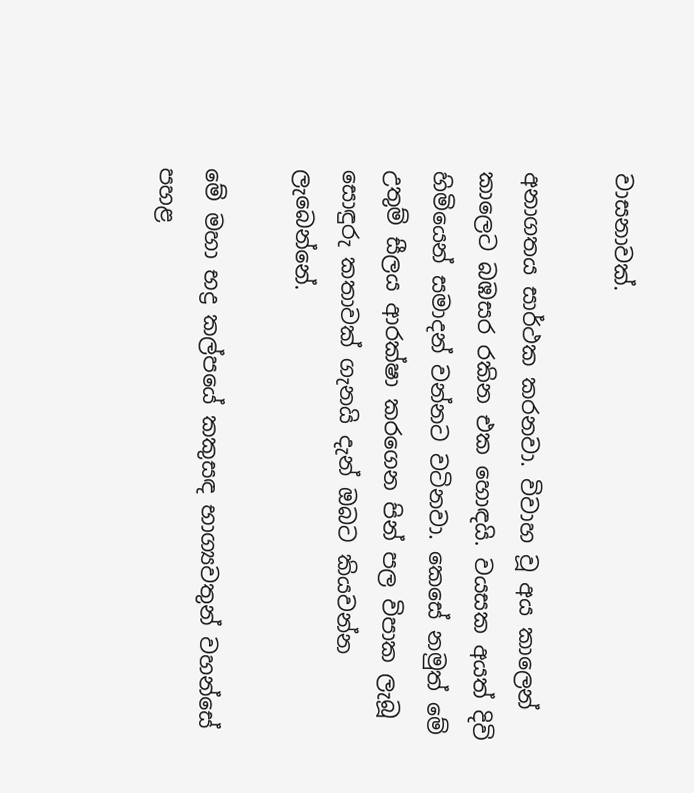වාසනාවක්.

අනාගතය සාර්ථක කරනවා. විවාහ වූ අය කාලෙන් කාලෙට බඹසර රකින එක හොඳයි. වයසක අයත් දිවි හිමියෙන් සමාදන් වන්නට වටිනවා. කෙසේ නමුත් මේ උතුම් සීලය ආරක්ෂා කරගෙන පින් පල විපාක ලැබූ සොඳුරු කතාවක් ගැනයි දැන් ඔබට කියවන්න ලැබෙන්නේ.

මේ මහා භද්‍ර කල්පයේ කකුසඳ භාග්‍යවතුන් වහන්සේ පහළ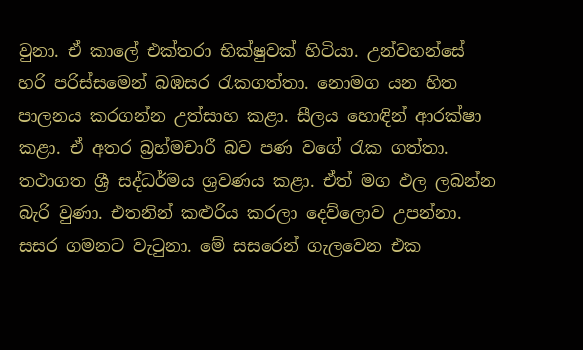වුනා. ඒ කාලේ එක්තරා භික්ෂුවක් හිටියා. උන්වහන්සේ හරි පරිස්සමෙන් බඹසර රැකගත්තා. නොමග යන හිත පාලනය කරගන්න උත්සාහ කළා. සීලය හොඳින් ආරක්ෂා කළා. ඒ අතර බ්‍රහ්මචාරී බව පණ වගේ රැක ගත්තා. තථාගත ශ්‍රී සද්ධර්මය ශ්‍රවණය කළා. ඒත් මග ඵල ලබන්න බැරි වුණා. එතනින් කළුරිය කරලා දෙව්ලොව උපන්නා. සසර ගමනට වැටුනා. මේ සසරෙන් ගැලවෙන එක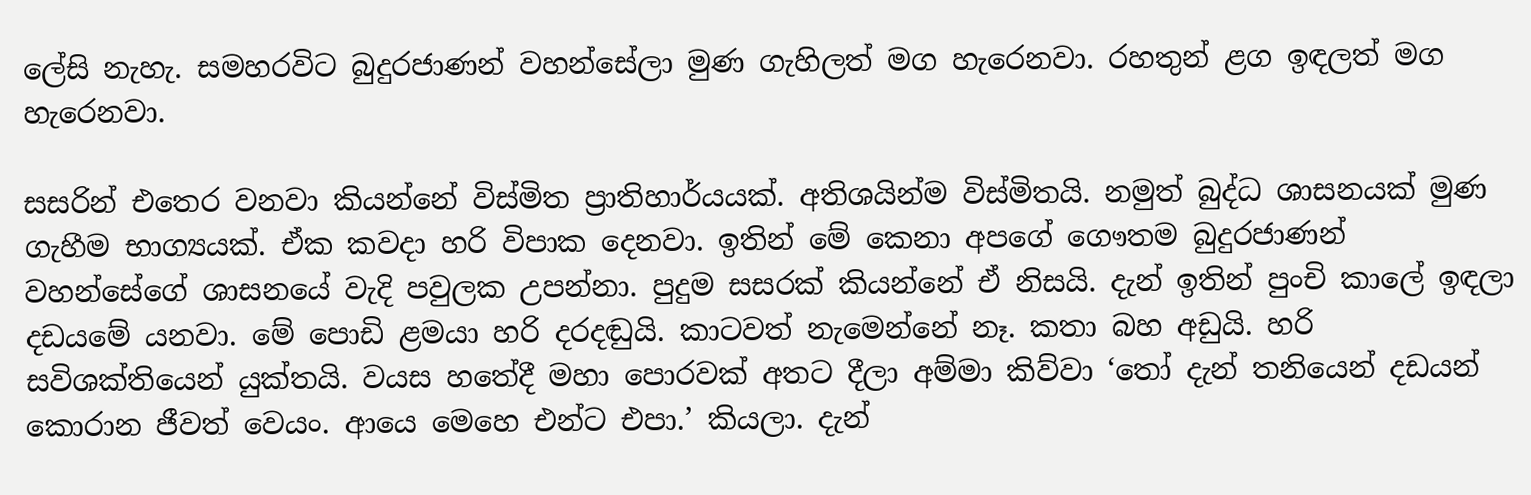ලේසි නැහැ. සමහරවිට බුදුරජාණන් වහන්සේලා මුණ ගැහිලත් මග හැරෙනවා. රහතුන් ළග ඉඳලත් මග හැරෙනවා.

සසරින් එතෙර වනවා කියන්නේ විස්මිත ප්‍රාතිහාර්යයක්. අතිශයින්ම විස්මිතයි. නමුත් බුද්ධ ශාසනයක් මුණ ගැහීම භාග්‍යයක්. ඒක කවදා හරි විපාක දෙනවා. ඉතින් මේ කෙනා අපගේ ගෞතම බුදුරජාණන් වහන්සේගේ ශාසනයේ වැදි පවුලක උපන්නා. පුදුම සසරක් කියන්නේ ඒ නිසයි. දැන් ඉතින් පුංචි කාලේ ඉඳලා දඩයමේ යනවා. මේ පොඩි ළමයා හරි දරදඬුයි. කාටවත් නැමෙන්නේ නෑ. කතා බහ අඩුයි. හරි සවිශක්තියෙන් යුක්තයි. වයස හතේදී මහා පොරවක් අතට දීලා අම්මා කිව්වා ‘තෝ දැන් තනියෙන් දඩයන් කොරාන ජීවත් වෙයං. ආයෙ මෙහෙ එන්ට එපා.’ කියලා. දැන්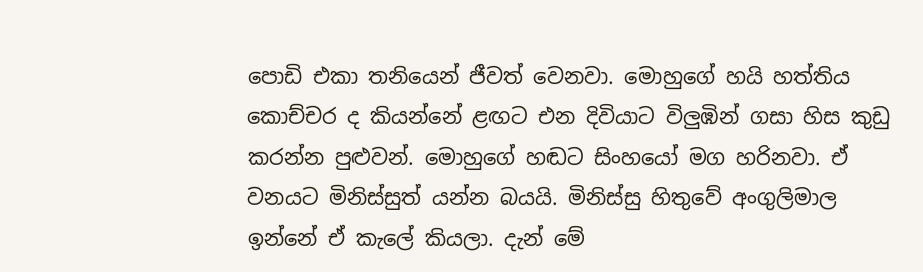පොඩි එකා තනියෙන් ජීවත් වෙනවා. මොහුගේ හයි හත්තිය කොච්චර ද කියන්නේ ළඟට එන දිවියාට විලුඹින් ගසා හිස කුඩු කරන්න පුළුවන්. මොහුගේ හඬට සිංහයෝ මග හරිනවා. ඒ වනයට මිනිස්සුත් යන්න බයයි. මිනිස්සු හිතුවේ අංගුලිමාල ඉන්නේ ඒ කැලේ කියලා. දැන් මේ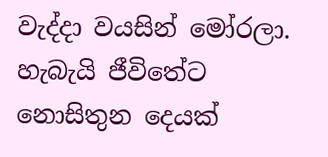වැද්දා වයසින් මෝරලා. හැබැයි ජීවිතේට නොසිතුන දෙයක්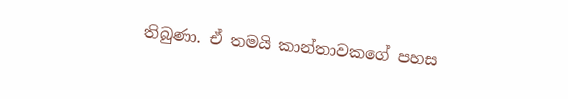තිබුණා. ඒ තමයි කාන්තාවකගේ පහස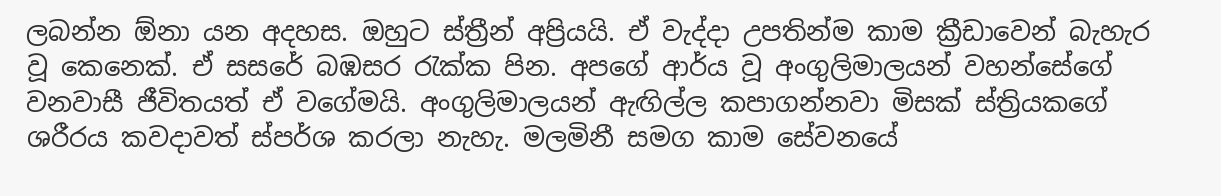ලබන්න ඕනා යන අදහස. ඔහුට ස්ත්‍රීන් අප්‍රියයි. ඒ වැද්දා උපතින්ම කාම ක්‍රීඩාවෙන් බැහැර වූ කෙනෙක්. ඒ සසරේ බඹසර රැක්ක පින. අපගේ ආර්ය වූ අංගුලිමාලයන් වහන්සේගේ වනවාසී ජීවිතයත් ඒ වගේමයි. අංගුලිමාලයන් ඇඟිල්ල කපාගන්නවා මිසක් ස්ත්‍රියකගේ ශරීරය කවදාවත් ස්පර්ශ කරලා නැහැ. මලමිනී සමග කාම සේවනයේ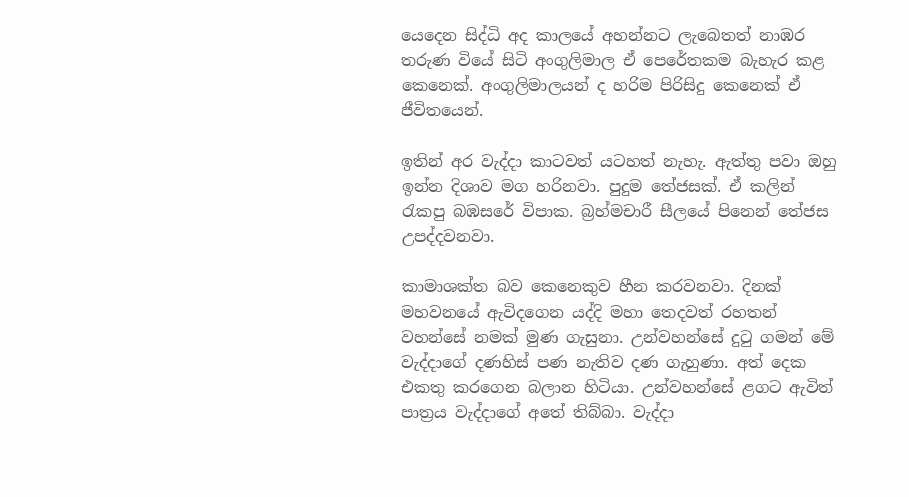යෙදෙන සිද්ධි අද කාලයේ අහන්නට ලැබෙතත් නාඹර තරුණ වියේ සිටි අංගුලිමාල ඒ පෙරේතකම බැහැර කළ කෙනෙක්. අංගුලිමාලයන් ද හරිම පිරිසිදු කෙනෙක් ඒ ජීවිතයෙන්.

ඉතින් අර වැද්දා කාටවත් යටහත් නැහැ. ඇත්තු පවා ඔහු ඉන්න දිශාව මග හරිනවා. පුදුම තේජසක්. ඒ කලින් රැකපු බඹසරේ විපාක. බ්‍රහ්මචාරී සීලයේ පිනෙන් තේජස උපද්දවනවා.

කාමාශක්ත බව කෙනෙකුව හීන කරවනවා. දිනක් මහවනයේ ඇවිදගෙන යද්දි මහා තෙදවත් රහතන් වහන්සේ නමක් මුණ ගැසුනා. උන්වහන්සේ දුටු ගමන් මේ වැද්දාගේ දණහිස් පණ නැතිව දණ ගැහුණා. අත් දෙක එකතු කරගෙන බලාන හිටියා. උන්වහන්සේ ළගට ඇවිත් පාත්‍රය වැද්දාගේ අතේ තිබ්බා. වැද්දා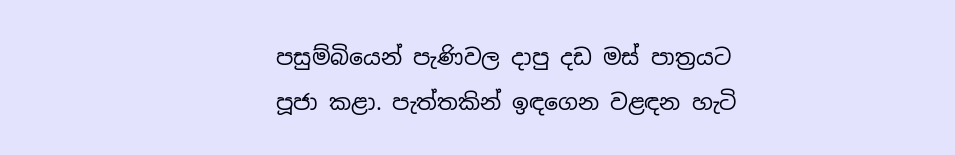පසුම්බියෙන් පැණිවල දාපු දඩ මස් පාත්‍රයට පූජා කළා. පැත්තකින් ඉඳගෙන වළඳන හැටි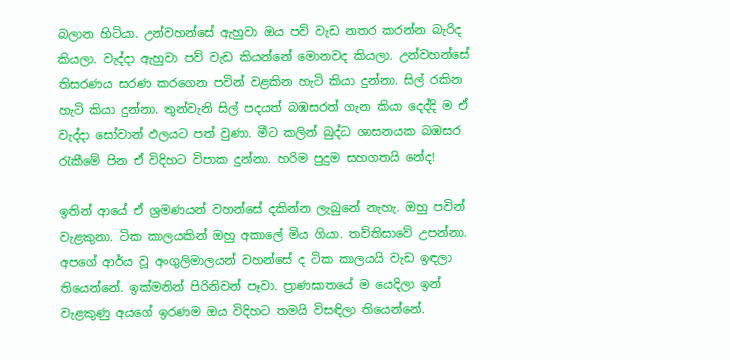බලාන හිටියා. උන්වහන්සේ ඇහුවා ඔය පව් වැඩ නතර කරන්න බැරිද කියලා. වැද්දා ඇහුවා පව් වැඩ කියන්නේ මොනවද කියලා. උන්වහන්සේ තිසරණය සරණ කරගෙන පවින් වළකින හැටි කියා දුන්නා. සිල් රකින හැටි කියා දුන්නා. තුන්වැනි සිල් පදයත් බඹසරත් ගැන කියා දෙද්දි ම ඒ වැද්දා සෝවාන් ඵලයට පත් වුණා. මීට කලින් බුද්ධ ශාසනයක බඹසර රැකීමේ පින ඒ විදිහට විපාක දුන්නා. හරිම පුදුම සහගතයි නේද!

ඉතින් ආයේ ඒ ශ්‍රමණයන් වහන්සේ දකින්න ලැබුනේ නැහැ. ඔහු පවින් වැළකුනා. ටික කාලයකින් ඔහු අකාලේ මිය ගියා. තව්තිසාවේ උපන්නා. අපගේ ආර්ය වූ අංගුලිමාලයන් වහන්සේ ද ටික කාලයයි වැඩ ඉඳලා තියෙන්නේ. ඉක්මනින් පිරිනිවන් පෑවා. ප්‍රාණඝාතයේ ම යෙදිලා ඉන් වැළකුණු අයගේ ඉරණම ඔය විදිහට තමයි විසඳිලා තියෙන්නේ.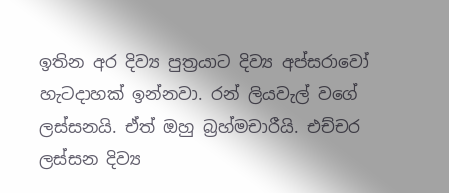ඉතින අර දිව්‍ය පුත්‍රයාට දිව්‍ය අප්සරාවෝ හැටදාහක් ඉන්නවා. රන් ලියවැල් වගේ ලස්සනයි. ඒත් ඔහු බ්‍රහ්මචාරීයි. එච්චර ලස්සන දිව්‍ය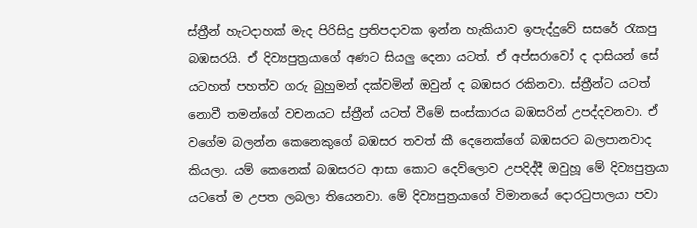ස්ත්‍රීන් හැටදාහක් මැද පිරිසිදු ප්‍රතිපදාවක ඉන්න හැකියාව ඉපැද්දුවේ සසරේ රැකපු බඹසරයි. ඒ දිව්‍යපුත්‍රයාගේ අණට සියලු දෙනා යටත්. ඒ අප්සරාවෝ ද දාසියන් සේ යටහත් පහත්ව ගරු බුහුමන් දක්වමින් ඔවුන් ද බඹසර රකිනවා. ස්ත්‍රීන්ට යටත් නොවී තමන්ගේ වචනයට ස්ත්‍රීන් යටත් වීමේ සංස්කාරය බඹසරින් උපද්දවනවා. ඒ වගේම බලන්න කෙනෙකුගේ බඹසර තවත් කී දෙනෙක්ගේ බඹසරට බලපානවාද කියලා. යම් කෙනෙක් බඹසරට ආසා කොට දෙව්ලොව උපදිද්දී ඔවුහූ මේ දිව්‍යපුත්‍රයා යටතේ ම උපත ලබලා තියෙනවා. මේ දිව්‍යපුත්‍රයාගේ විමානයේ දොරටුපාලයා පවා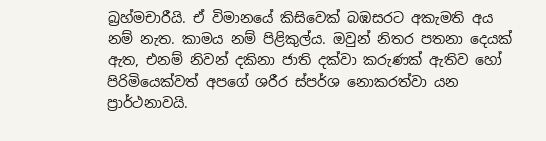බ්‍රහ්මචාරීයි. ඒ විමානයේ කිසිවෙක් බඹසරට අකැමති අය නම් නැත. කාමය නම් පිළිකුල්ය. ඔවුන් නිතර පතනා දෙයක් ඇත, එනම් නිවන් දකිනා ජාති දක්වා කරුණක් ඇතිව හෝ පිරිමියෙක්වත් අපගේ ශරීර ස්පර්ශ නොකරත්වා යන ප්‍රාර්ථනාවයි.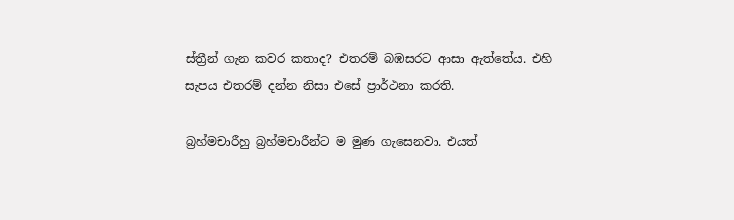ස්ත්‍රීන් ගැන කවර කතාද? එතරම් බඹසරට ආසා ඇත්තේය. එහි සැපය එතරම් දන්න නිසා එසේ ප්‍රාර්ථනා කරති.

බ්‍රහ්මචාරීහු බ්‍රහ්මචාරීන්ට ම මුණ ගැසෙනවා. එයත්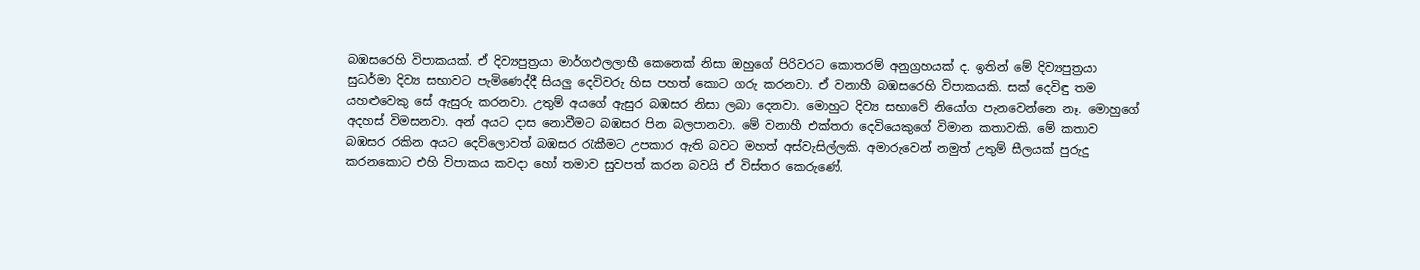බඹසරෙහි විපාකයක්. ඒ දිව්‍යපුත්‍රයා මාර්ගඵලලාභී කෙනෙක් නිසා ඔහුගේ පිරිවරට කොතරම් අනුග්‍රහයක් ද. ඉතින් මේ දිව්‍යපුත්‍රයා සුධර්මා දිව්‍ය සභාවට පැමිණෙද්දී සියලු දෙවිවරු හිස පහත් කොට ගරු කරනවා. ඒ වනාහී බඹසරෙහි විපාකයකි. සක් දෙවිඳු තම යහළුවෙකු සේ ඇසුරු කරනවා. උතුම් අයගේ ඇසුර බඹසර නිසා ලබා දෙනවා. මොහුට දිව්‍ය සභාවේ නියෝග පැනවෙන්නෙ නෑ. මොහුගේ අදහස් විමසනවා. අන් අයට දාස නොවීමට බඹසර පින බලපානවා. මේ වනාහී එක්තරා දෙවියෙකුගේ විමාන කතාවකි. මේ කතාව බඹසර රකින අයට දෙව්ලොවත් බඹසර රැකීමට උපකාර ඇති බවට මහත් අස්වැසිල්ලකි. අමාරුවෙන් නමුත් උතුම් සීලයක් පුරුදු කරනකොට එහි විපාකය කවදා හෝ තමාව සුවපත් කරන බවයි ඒ විස්තර කෙරුණේ.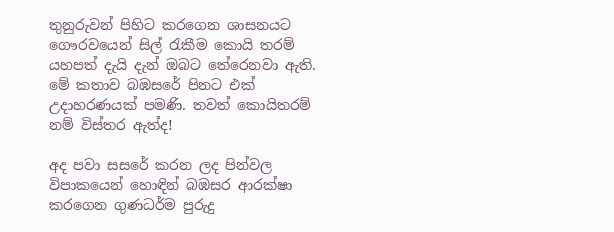තුනුරුවන් පිහිට කරගෙන ශාසනයට ගෞරවයෙන් සිල් රැකීම කොයි තරම් යහපත් දැයි දැන් ඔබට තේරෙනවා ඇති. මේ කතාව බඹසරේ පිනට එක් උදාහරණයක් පමණි. තවත් කොයිතරම් නම් විස්තර ඇත්ද!

අද පවා සසරේ කරන ලද පින්වල විපාකයෙන් හොඳින් බඹසර ආරක්ෂා කරගෙන ගුණධර්ම පුරුදු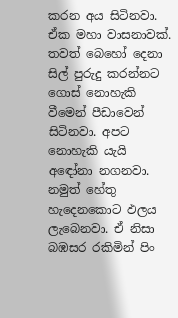කරන අය සිටිනවා. ඒක මහා වාසනාවක්. තවත් බෙහෝ දෙනා සිල් පුරුදු කරන්නට ගොස් නොහැකි වීමෙන් පීඩාවෙන් සිටිනවා. අපට නොහැකි යැයි අඳෝනා නගනවා. නමුත් හේතු හැදෙනකොට ඵලය ලැබෙනවා. ඒ නිසා බඹසර රකිමින් පිං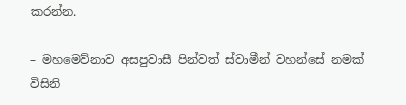කරන්න.

– මහමෙව්නාව අසපුවාසී පින්වත් ස්වාමීන් වහන්සේ නමක් විසිනි